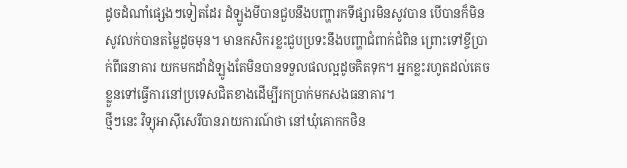ដូចដំណាំផ្សេងៗទៀតដែរ ដំឡូងមីបានជួបនឹងបញ្ហារកទីផ្សារមិនសូវបាន បើបានក៏មិនសូវលក់បានតម្លៃដូចមុន។ មានកសិករខ្លះជួបប្រទះនឹងបញ្ហាជំពាក់ជំពិន ព្រោះទៅខ្ចីប្រាក់ពីធនាគារ យកមកដាំដំឡូងតែមិនបានទទួលផលល្អដូចគិតទុក។ អ្នកខ្លះរហូតដល់គេចខ្លួនទៅធ្វើការនៅប្រទេសជិតខាងដើម្បីរកប្រាក់មកសងធនាគារ។
ថ្មីៗនេះ វិទ្យុអាស៊ីសេរីបានរាយការណ៍ថា នៅឃុំគោកកថិន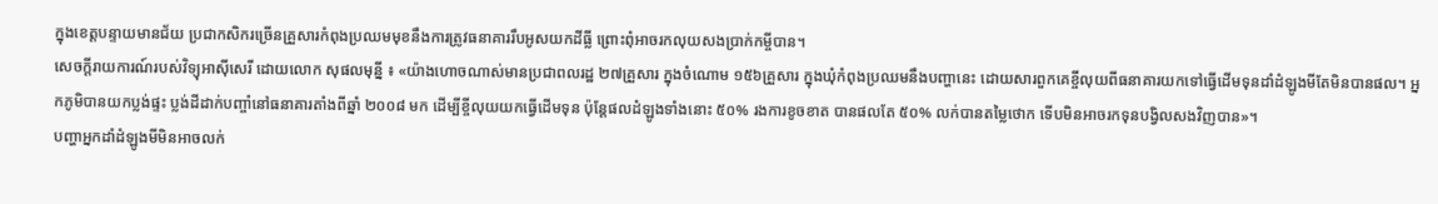ក្នុងខេត្តបន្ទាយមានជ័យ ប្រជាកសិករច្រើនគ្រួសារកំពុងប្រឈមមុខនឹងការត្រូវធនាគាររឹបអូសយកដីធ្លី ព្រោះពុំអាចរកលុយសងប្រាក់កម្ចីបាន។
សេចក្ដីរាយការណ៍របស់វិទ្យុអាស៊ីសេរី ដោយលោក សុផលមុន្នី ៖ «យ៉ាងហោចណាស់មានប្រជាពលរដ្ឋ ២៧គ្រួសារ ក្នុងចំណោម ១៥៦គ្រួសារ ក្នុងឃុំកំពុងប្រឈមនឹងបញ្ហានេះ ដោយសារពួកគេខ្ចីលុយពីធនាគារយកទៅធ្វើដើមទុនដាំដំឡូងមីតែមិនបានផល។ អ្នកភូមិបានយកប្លង់ផ្ទះ ប្លង់ដីដាក់បញ្ចាំនៅធនាគារតាំងពីឆ្នាំ ២០០៨ មក ដើម្បីខ្ចីលុយយកធ្វើដើមទុន ប៉ុន្តែផលដំឡូងទាំងនោះ ៥០% រងការខូចខាត បានផលតែ ៥០% លក់បានតម្លៃថោក ទើបមិនអាចរកទុនបង្វិលសងវិញបាន»។
បញ្ហាអ្នកដាំដំឡូងមីមិនអាចលក់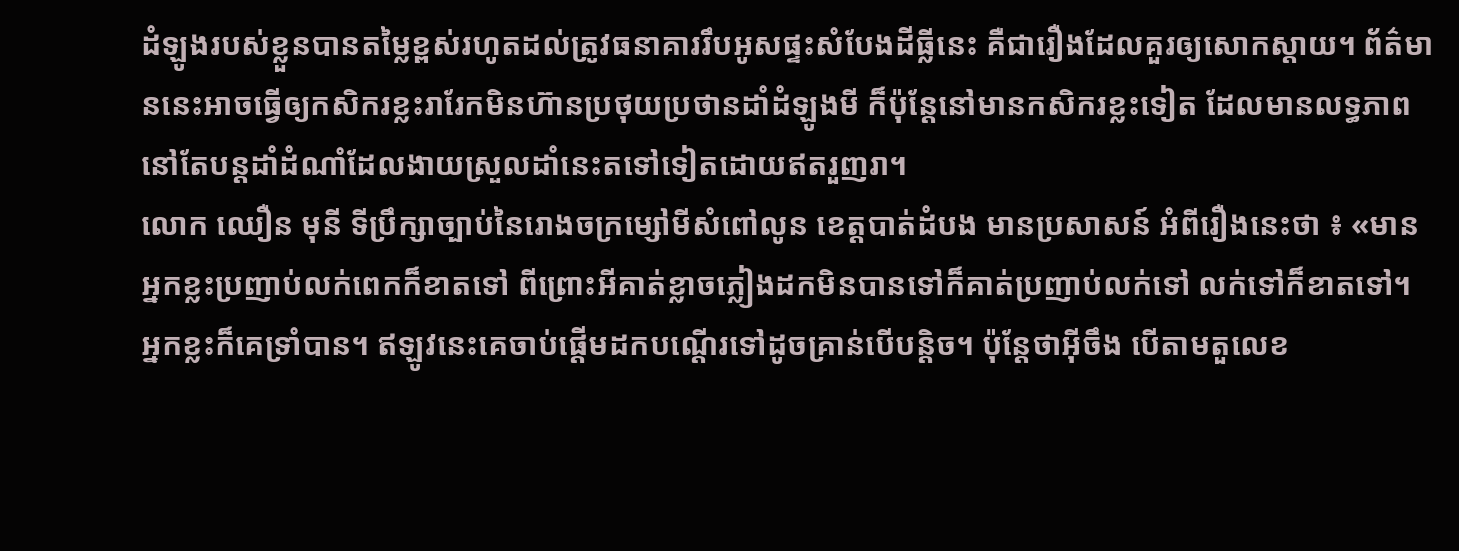ដំឡូងរបស់ខ្លួនបានតម្លៃខ្ពស់រហូតដល់ត្រូវធនាគាររឹបអូសផ្ទះសំបែងដីធ្លីនេះ គឺជារឿងដែលគួរឲ្យសោកស្តាយ។ ព័ត៌មាននេះអាចធ្វើឲ្យកសិករខ្លះរារែកមិនហ៊ានប្រថុយប្រថានដាំដំឡូងមី ក៏ប៉ុន្តែនៅមានកសិករខ្លះទៀត ដែលមានលទ្ធភាពនៅតែបន្តដាំដំណាំដែលងាយស្រួលដាំនេះតទៅទៀតដោយឥតរួញរា។
លោក ឈឿន មុនី ទីប្រឹក្សាច្បាប់នៃរោងចក្រម្សៅមីសំពៅលូន ខេត្តបាត់ដំបង មានប្រសាសន៍ អំពីរឿងនេះថា ៖ «មានអ្នកខ្លះប្រញាប់លក់ពេកក៏ខាតទៅ ពីព្រោះអីគាត់ខ្លាចភ្លៀងដកមិនបានទៅក៏គាត់ប្រញាប់លក់ទៅ លក់ទៅក៏ខាតទៅ។ អ្នកខ្លះក៏គេទ្រាំបាន។ ឥឡូវនេះគេចាប់ផ្ដើមដកបណ្ដើរទៅដូចគ្រាន់បើបន្តិច។ ប៉ុន្តែថាអ៊ីចឹង បើតាមតួលេខ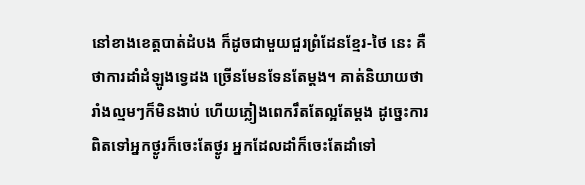នៅខាងខេត្តបាត់ដំបង ក៏ដូចជាមួយជួរព្រំដែនខ្មែរ-ថៃ នេះ គឺថាការដាំដំឡូងទ្វេដង ច្រើនមែនទែនតែម្ដង។ គាត់និយាយថា រាំងល្មមៗក៏មិនងាប់ ហើយភ្លៀងពេករឹតតែល្អតែម្ដង ដូច្នេះការពិតទៅអ្នកថ្ងូរក៏ចេះតែថ្ងូរ អ្នកដែលដាំក៏ចេះតែដាំទៅ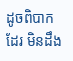ដូចពិបាកដែរ មិនដឹង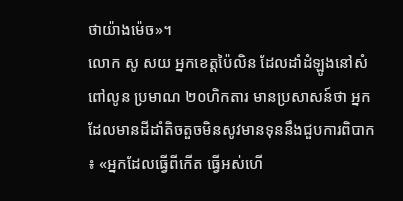ថាយ៉ាងម៉េច»។
លោក សូ សយ អ្នកខេត្តប៉ៃលិន ដែលដាំដំឡូងនៅសំពៅលូន ប្រមាណ ២០ហិកតារ មានប្រសាសន៍ថា អ្នកដែលមានដីដាំតិចតួចមិនសូវមានទុននឹងជួបការពិបាក ៖ «អ្នកដែលធ្វើពីកើត ធ្វើអស់ហើ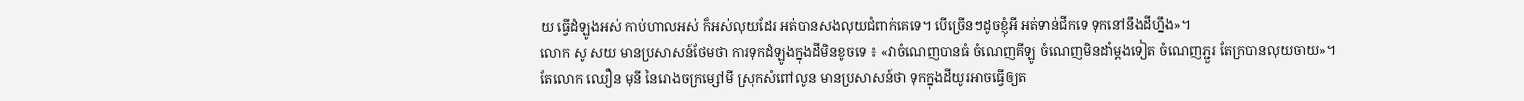យ ធ្វើដំឡូងអស់ កាប់ហាលអស់ ក៏អស់លុយដែរ អត់បានសងលុយជំពាក់គេទេ។ បើច្រើនៗដូចខ្ញុំអី អត់ទាន់ជីកទេ ទុកនៅនឹងដីហ្នឹង»។
លោក សូ សយ មានប្រសាសន៍ថែមថា ការទុកដំឡូងក្នុងដីមិនខូចទេ ៖ «វាចំណេញបានធំ ចំណេញគីឡូ ចំណេញមិនដាំម្ដងទៀត ចំណេញភ្ជួរ តែក្របានលុយចាយ»។
តែលោក ឈឿន មុនី នៃរោងចក្រម្សៅមី ស្រុកសំពៅលូន មានប្រសាសន៍ថា ទុកក្នុងដីយូរអាចធ្វើឲ្យត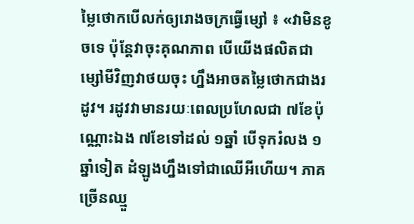ម្លៃថោកបើលក់ឲ្យរោងចក្រធ្វើម្សៅ ៖ «វាមិនខូចទេ ប៉ុន្តែវាចុះគុណភាព បើយើងផលិតជាម្សៅមីវិញវាថយចុះ ហ្នឹងអាចតម្លៃថោកជាងរដូវ។ រដូវវាមានរយៈពេលប្រហែលជា ៧ខែប៉ុណ្ណោះឯង ៧ខែទៅដល់ ១ឆ្នាំ បើទុករំលង ១ឆ្នាំទៀត ដំឡូងហ្នឹងទៅជាឈើអីហើយ។ ភាគច្រើនឈ្មួ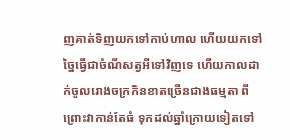ញគាត់ទិញយកទៅកាប់ហាល ហើយយកទៅច្នៃធ្វើជាចំណីសត្វអីទៅវិញទេ ហើយកាលដាក់ចូលរោងចក្រកិនខាតច្រើនជាងធម្មតា ពីព្រោះវាកាន់តែធំ ទុកដល់ឆ្នាំក្រោយទៀតទៅ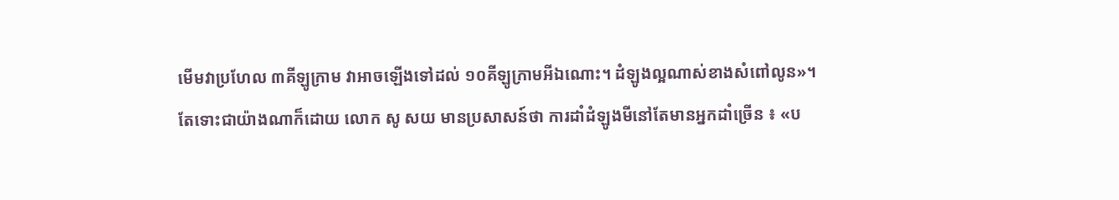មើមវាប្រហែល ៣គីឡូក្រាម វាអាចឡើងទៅដល់ ១០គីឡូក្រាមអីឯណោះ។ ដំឡូងល្អណាស់ខាងសំពៅលូន»។
តែទោះជាយ៉ាងណាក៏ដោយ លោក សូ សយ មានប្រសាសន៍ថា ការដាំដំឡូងមីនៅតែមានអ្នកដាំច្រើន ៖ «ប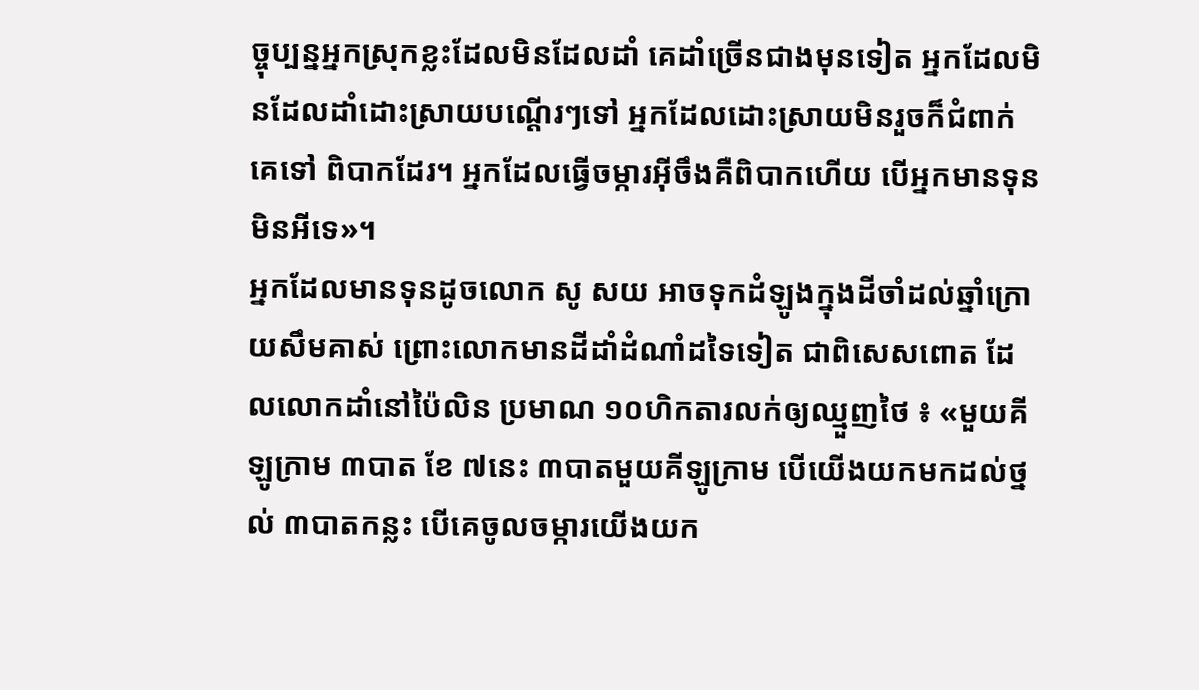ច្ចុប្បន្នអ្នកស្រុកខ្លះដែលមិនដែលដាំ គេដាំច្រើនជាងមុនទៀត អ្នកដែលមិនដែលដាំដោះស្រាយបណ្ដើរៗទៅ អ្នកដែលដោះស្រាយមិនរួចក៏ជំពាក់គេទៅ ពិបាកដែរ។ អ្នកដែលធ្វើចម្ការអ៊ីចឹងគឺពិបាកហើយ បើអ្នកមានទុនមិនអីទេ»។
អ្នកដែលមានទុនដូចលោក សូ សយ អាចទុកដំឡូងក្នុងដីចាំដល់ឆ្នាំក្រោយសឹមគាស់ ព្រោះលោកមានដីដាំដំណាំដទៃទៀត ជាពិសេសពោត ដែលលោកដាំនៅប៉ៃលិន ប្រមាណ ១០ហិកតារលក់ឲ្យឈ្មួញថៃ ៖ «មួយគីឡូក្រាម ៣បាត ខែ ៧នេះ ៣បាតមួយគីឡូក្រាម បើយើងយកមកដល់ថ្នល់ ៣បាតកន្លះ បើគេចូលចម្ការយើងយក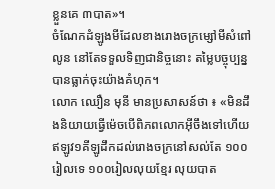ខ្លួនគេ ៣បាត»។
ចំណែកដំឡូងមីដែលខាងរោងចក្រម្សៅមីសំពៅលូន នៅតែទទួលទិញជានិច្ចនោះ តម្លៃបច្ចុប្បន្នបានធ្លាក់ចុះយ៉ាងគំហុក។
លោក ឈឿន មុនី មានប្រសាសន៍ថា ៖ «មិនដឹងនិយាយធ្វើម៉េចបើពិភពលោកអ៊ីចឹងទៅហើយ ឥឡូវ១គីឡូដឹកដល់រោងចក្រនៅសល់តែ ១០០រៀលទេ ១០០រៀលលុយខ្មែរ លុយបាត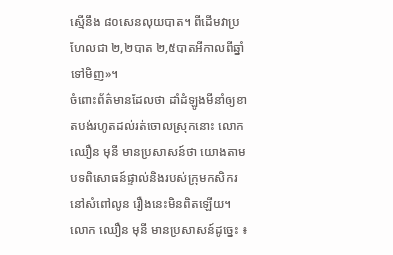ស្មើនឹង ៨០សេនលុយបាត។ ពីដើមវាប្រហែលជា ២,២បាត ២,៥បាតអីកាលពីឆ្នាំទៅមិញ»។
ចំពោះព័ត៌មានដែលថា ដាំដំឡូងមីនាំឲ្យខាតបង់រហូតដល់រត់ចោលស្រុកនោះ លោក ឈឿន មុនី មានប្រសាសន៍ថា យោងតាមបទពិសោធន៍ផ្ទាល់និងរបស់ក្រុមកសិករនៅសំពៅលូន រឿងនេះមិនពិតឡើយ។
លោក ឈឿន មុនី មានប្រសាសន៍ដូច្នេះ ៖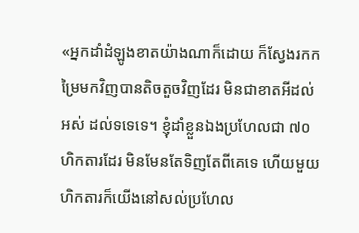«អ្នកដាំដំឡូងខាតយ៉ាងណាក៏ដោយ ក៏ស្វែងរកកម្រៃមកវិញបានតិចតួចវិញដែរ មិនជាខាតអីដល់អស់ ដល់ទទេទេ។ ខ្ញុំដាំខ្លួនឯងប្រហែលជា ៧០ហិកតារដែរ មិនមែនតែទិញតែពីគេទេ ហើយមួយហិកតារក៏យើងនៅសល់ប្រហែល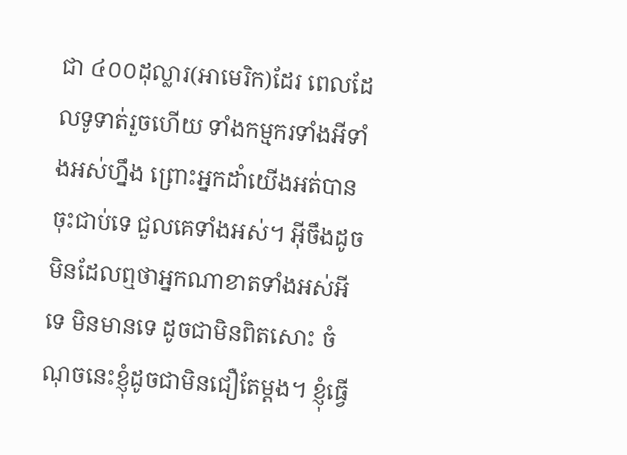ជា ៤០០ដុល្លារ(អាមេរិក)ដែរ ពេលដែលទូទាត់រួចហើយ ទាំងកម្មករទាំងអីទាំងអស់ហ្នឹង ព្រោះអ្នកដាំយើងអត់បានចុះជាប់ទេ ជួលគេទាំងអស់។ អ៊ីចឹងដូចមិនដែលឮថាអ្នកណាខាតទាំងអស់អីទេ មិនមានទេ ដូចជាមិនពិតសោះ ចំណុចនេះខ្ញុំដូចជាមិនជឿតែម្ដង។ ខ្ញុំធ្វើ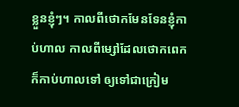ខ្លួនខ្ញុំៗ។ កាលពីថោកមែនទែនខ្ញុំកាប់ហាល កាលពីម្សៅដែលថោកពេក ក៏កាប់ហាលទៅ ឲ្យទៅជាក្រៀម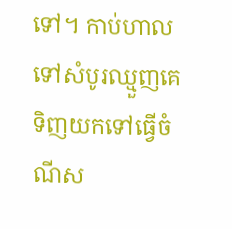ទៅ។ កាប់ហាលទៅសំបូរឈ្មួញគេទិញយកទៅធ្វើចំណីស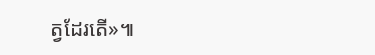ត្វដែរតើ»៕